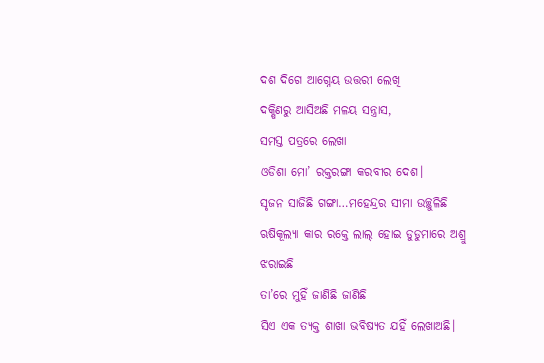ଦଶ ଦିଗେ ଆଗ୍ନେୟ ଉତ୍ତରୀ ଲେଖି
ଦକ୍ଷିଣରୁ ଆସିଅଛି ମଳୟ ସନ୍ତ୍ରାସ,
ସମସ୍ତ ପତ୍ରରେ ଲେଖା
ଓଡିଶା ମୋ’ ରକ୍ତରଙ୍ଗା କରବୀର ଦେଶ।
ସୃଜନ ସାଜିଛି ଗଙ୍ଗା…ମହେନ୍ଦ୍ରର ସୀମା ଉଚ୍ଛୁଳିଛି
ଋଷିକୂଲ୍ୟା କାର ରକ୍ତେ ଲାଲ୍ ହୋଇ ଡୁଡୁମାରେ ଅଶ୍ରୁ ଝରାଇଛି
ତା’ରେ ମୁହିଁ ଜାଣିଛି ଜାଣିଛି
ସିଏ ଏକ ତ୍ୟକ୍ତ ଶାଖା ଭବିଷ୍ୟତ ଯହିଁ ଲେଖାଅଛି।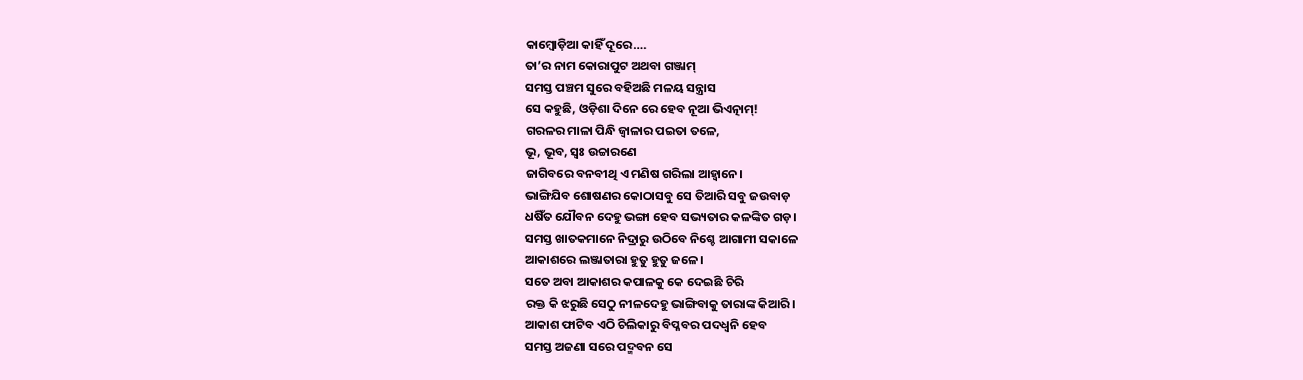କାମ୍ବୋଡ଼ିଆ କାହିଁ ଦୂରେ….
ତା’ର ନାମ କୋରାପୁଟ ଅଥବା ଗଞ୍ଜାମ୍
ସମସ୍ତ ପଞ୍ଚମ ସୁରେ ବହିଅଛି ମଳୟ ସନ୍ତ୍ରାସ
ସେ କହୁଛି, ଓଡ଼ିଶା ଦିନେ ରେ ହେବ ନୂଆ ଭିଏତ୍ନାମ୍!
ଗରଳର ମାଳା ପିନ୍ଧି ଜ୍ବାଳାର ପଇତା ତଳେ,
ଭୂ, ଭୂବ, ସ୍ବଃ ଉଚ୍ଚାରଣେ
ଜାଗିବରେ ବନବୀଥି ଏ ମଣିଷ ଗରିଲା ଆହ୍ବାନେ।
ଭାଙ୍ଗିଯିବ ଶୋଷଣର କୋଠାସବୁ ସେ ତିଆରି ସବୁ ଜଉବାଡ଼
ଧଷିଁତ ଯୌବନ ଦେହୁ ଭଙ୍ଗା ହେବ ସଭ୍ୟତାର କଳଙ୍କିତ ଗଡ଼।
ସମସ୍ତ ଖାତକମାନେ ନିଦ୍ରାରୁ ଉଠିବେ ନିଶ୍ଚେ ଆଗାମୀ ସକାଳେ
ଆକାଶରେ ଲଞ୍ଜାତାରା ହୁତୁ ହୁତୁ ଜଳେ।
ସତେ ଅବା ଆକାଶର କପାଳକୁ କେ ଦେଇଛି ଚିରି
ରକ୍ତ କି ଝରୁଛି ସେଠୁ ନୀଳଦେହୁ ଭାଙ୍ଗିବାକୁ ତାରାଙ୍କ କିଆରି।
ଆକାଶ ଫାଟିବ ଏଠି ଚିଲିକାରୁ ବିପ୍ଳବର ପଦଧ୍ବନି ହେବ
ସମସ୍ତ ଅଜଣା ସରେ ପଦ୍ମବନ ସେ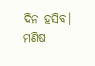ଦିନ ହସିବ।
ମଣିଷ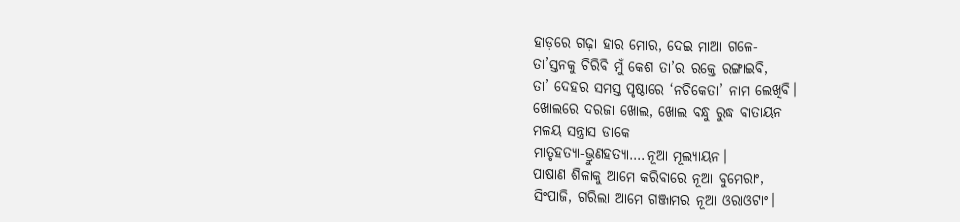ହାଡ଼ରେ ଗଢ଼ା ହାର ମୋର, ଦେଇ ମାଆ ଗଳେ-
ତା’ସ୍ତନକୁ ଚିରିବି ମୁଁ କେଶ ତା’ର ରକ୍ତେ ରଙ୍ଗାଇବି,
ତା’ ଦେହର ସମସ୍ତ ପୃଷ୍ଠାରେ ‘ନଚିକେତା’ ନାମ ଲେଖିବି।
ଖୋଲରେ ଦରଜା ଖୋଲ, ଖୋଲ ବନ୍ଧୁ ରୁଦ୍ଧ ବାତାୟନ
ମଳୟ ସନ୍ତ୍ରାସ ଡାକେ
ମାତୃହତ୍ୟା-ଭ୍ରୁଣହତ୍ୟା….ନୂଆ ମୂଲ୍ୟାୟନ।
ପାଷାଣ ଶିଳାକୁ ଆମେ କରିବାରେ ନୂଆ ବୁମେରାଂ,
ସିଂପାଜି, ଗରିଲା ଆମେ ଗଞ୍ଜାମର ନୂଆ ଓରାଓଟାଂ।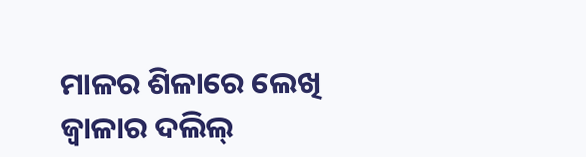ମାଳର ଶିଳାରେ ଲେଖି ଜ୍ବାଳାର ଦଲିଲ୍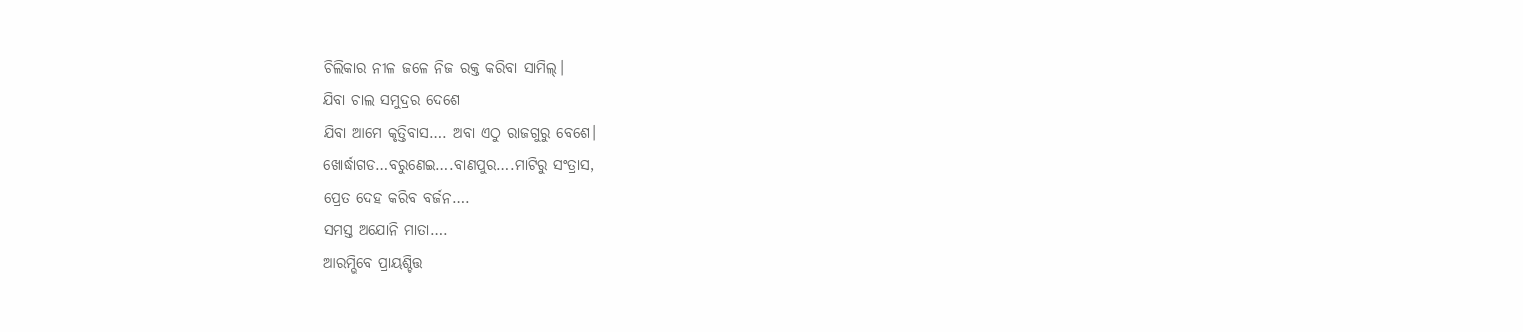ଚିଲିକାର ନୀଳ ଜଳେ ନିଜ ରକ୍ତ କରିବା ସାମିଲ୍।
ଯିବା ଚାଲ ସମୁଦ୍ରର ଦେଶେ
ଯିବା ଆମେ କୃତ୍ତିବାସ…. ଅବା ଏଠୁ ରାଜଗୁରୁ ବେଶେ।
ଖୋର୍ଦ୍ଧାଗଡ…ବରୁଣେଇ….ବାଣପୁର….ମାଟିରୁ ସଂତ୍ରାସ,
ପ୍ରେତ ଦେହ କରିବ ବର୍ଜନ….
ସମସ୍ତ ଅଯୋନି ମାତା….
ଆରମ୍ଭିବେ ପ୍ରାୟଶ୍ଚିତ୍ତ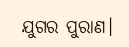ଯୁଗର ପୁରାଣ।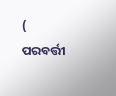( ପରବର୍ତ୍ତୀ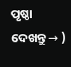ପୃଷ୍ଠା ଦେଖନ୍ତୁ → )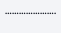………………….